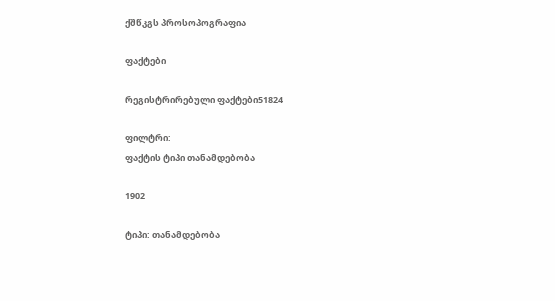ქშწკგს პროსოპოგრაფია

ფაქტები

რეგისტრირებული ფაქტები51824

ფილტრი:
ფაქტის ტიპი თანამდებობა

1902

ტიპი: თანამდებობა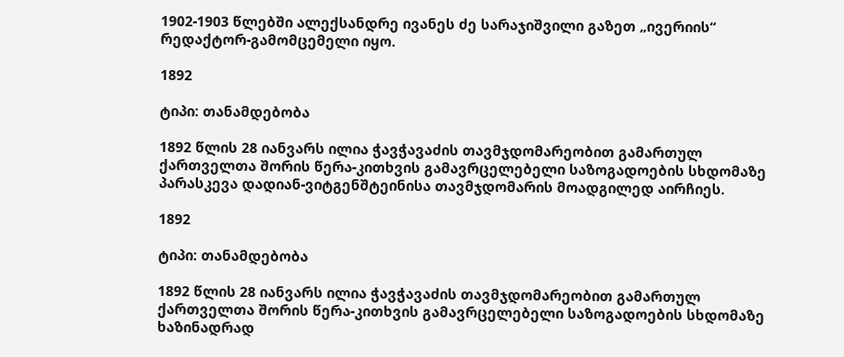1902-1903 წლებში ალექსანდრე ივანეს ძე სარაჯიშვილი გაზეთ „ივერიის“ რედაქტორ-გამომცემელი იყო.

1892

ტიპი: თანამდებობა

1892 წლის 28 იანვარს ილია ჭავჭავაძის თავმჯდომარეობით გამართულ ქართველთა შორის წერა-კითხვის გამავრცელებელი საზოგადოების სხდომაზე პარასკევა დადიან-ვიტგენშტეინისა თავმჯდომარის მოადგილედ აირჩიეს.

1892

ტიპი: თანამდებობა

1892 წლის 28 იანვარს ილია ჭავჭავაძის თავმჯდომარეობით გამართულ ქართველთა შორის წერა-კითხვის გამავრცელებელი საზოგადოების სხდომაზე ხაზინადრად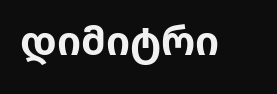დიმიტრი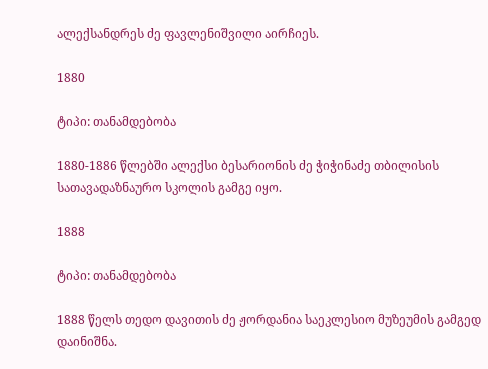ალექსანდრეს ძე ფავლენიშვილი აირჩიეს.

1880

ტიპი: თანამდებობა

1880-1886 წლებში ალექსი ბესარიონის ძე ჭიჭინაძე თბილისის სათავადაზნაურო სკოლის გამგე იყო.

1888

ტიპი: თანამდებობა

1888 წელს თედო დავითის ძე ჟორდანია საეკლესიო მუზეუმის გამგედ დაინიშნა.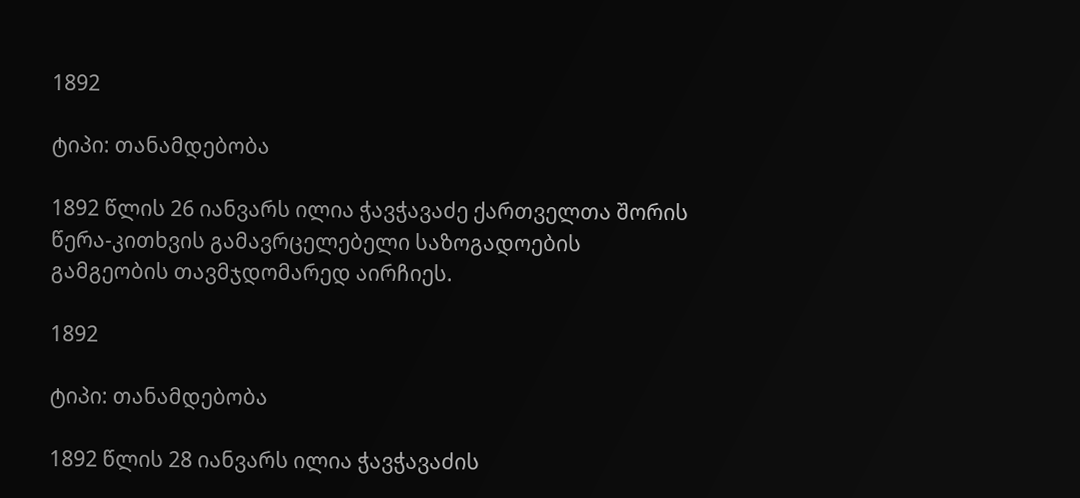1892

ტიპი: თანამდებობა

1892 წლის 26 იანვარს ილია ჭავჭავაძე ქართველთა შორის წერა-კითხვის გამავრცელებელი საზოგადოების გამგეობის თავმჯდომარედ აირჩიეს.

1892

ტიპი: თანამდებობა

1892 წლის 28 იანვარს ილია ჭავჭავაძის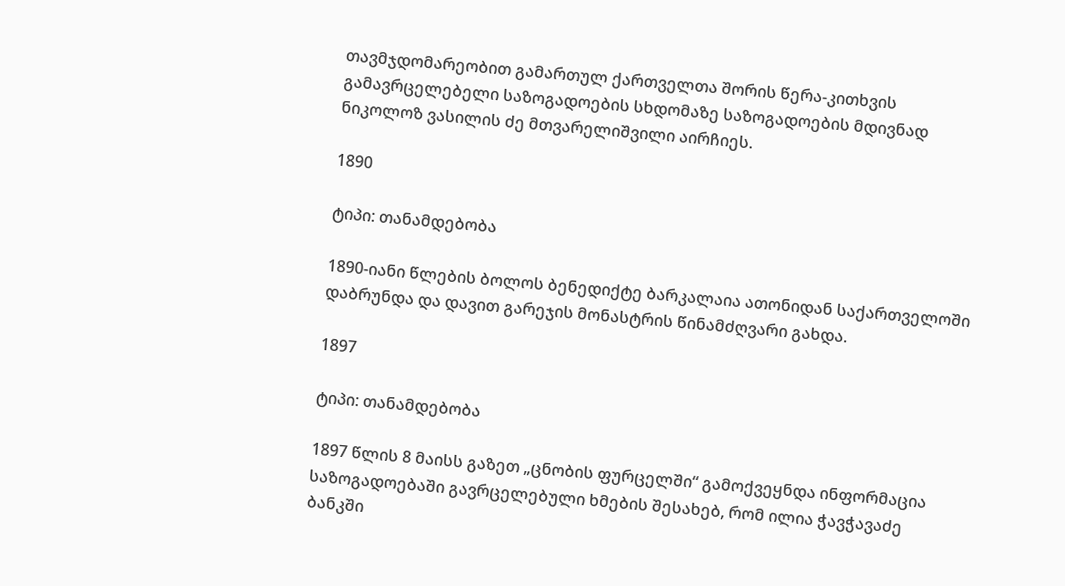თავმჯდომარეობით გამართულ ქართველთა შორის წერა-კითხვის გამავრცელებელი საზოგადოების სხდომაზე საზოგადოების მდივნად ნიკოლოზ ვასილის ძე მთვარელიშვილი აირჩიეს.

1890

ტიპი: თანამდებობა

1890-იანი წლების ბოლოს ბენედიქტე ბარკალაია ათონიდან საქართველოში დაბრუნდა და დავით გარეჯის მონასტრის წინამძღვარი გახდა.

1897

ტიპი: თანამდებობა

1897 წლის 8 მაისს გაზეთ „ცნობის ფურცელში“ გამოქვეყნდა ინფორმაცია საზოგადოებაში გავრცელებული ხმების შესახებ, რომ ილია ჭავჭავაძე ბანკში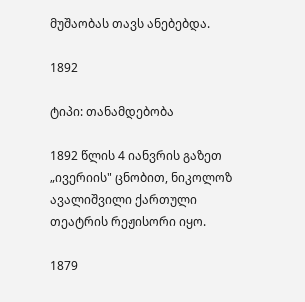მუშაობას თავს ანებებდა.

1892

ტიპი: თანამდებობა

1892 წლის 4 იანვრის გაზეთ „ივერიის" ცნობით, ნიკოლოზ ავალიშვილი ქართული თეატრის რეჟისორი იყო.

1879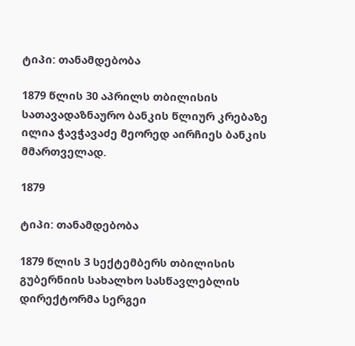ტიპი: თანამდებობა

1879 წლის 30 აპრილს თბილისის სათავადაზნაურო ბანკის წლიურ კრებაზე ილია ჭავჭავაძე მეორედ აირჩიეს ბანკის მმართველად.

1879

ტიპი: თანამდებობა

1879 წლის 3 სექტემბერს თბილისის გუბერნიის სახალხო სასწავლებლის დირექტორმა სერგეი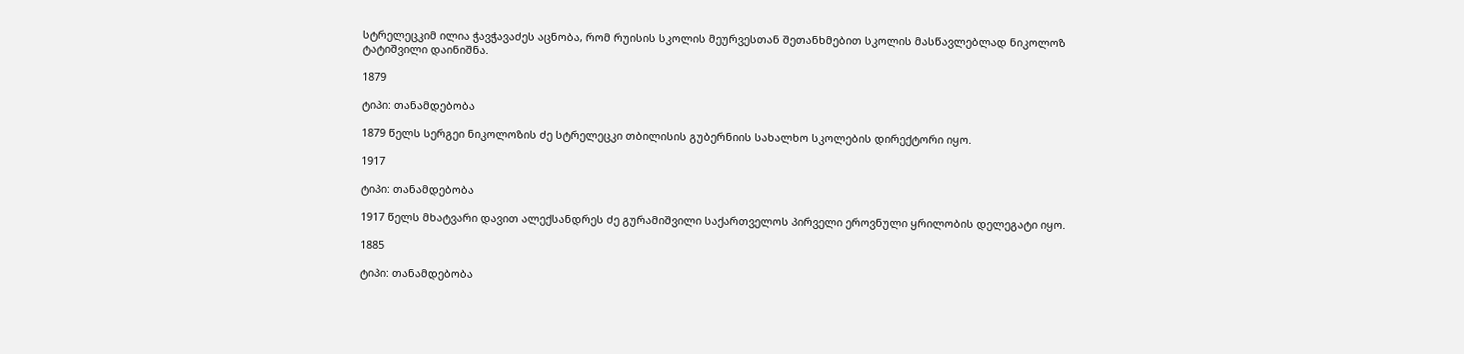სტრელეცკიმ ილია ჭავჭავაძეს აცნობა, რომ რუისის სკოლის მეურვესთან შეთანხმებით სკოლის მასწავლებლად ნიკოლოზ ტატიშვილი დაინიშნა.

1879

ტიპი: თანამდებობა

1879 წელს სერგეი ნიკოლოზის ძე სტრელეცკი თბილისის გუბერნიის სახალხო სკოლების დირექტორი იყო.

1917

ტიპი: თანამდებობა

1917 წელს მხატვარი დავით ალექსანდრეს ძე გურამიშვილი საქართველოს პირველი ეროვნული ყრილობის დელეგატი იყო.

1885

ტიპი: თანამდებობა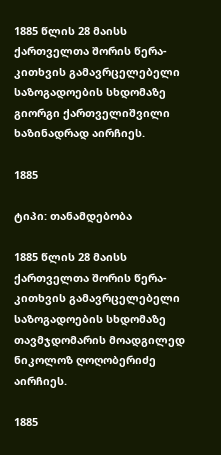1885 წლის 28 მაისს ქართველთა შორის წერა-კითხვის გამავრცელებელი საზოგადოების სხდომაზე გიორგი ქართველიშვილი ხაზინადრად აირჩიეს.

1885

ტიპი: თანამდებობა

1885 წლის 28 მაისს ქართველთა შორის წერა-კითხვის გამავრცელებელი საზოგადოების სხდომაზე თავმჯდომარის მოადგილედ ნიკოლოზ ღოღობერიძე აირჩიეს.

1885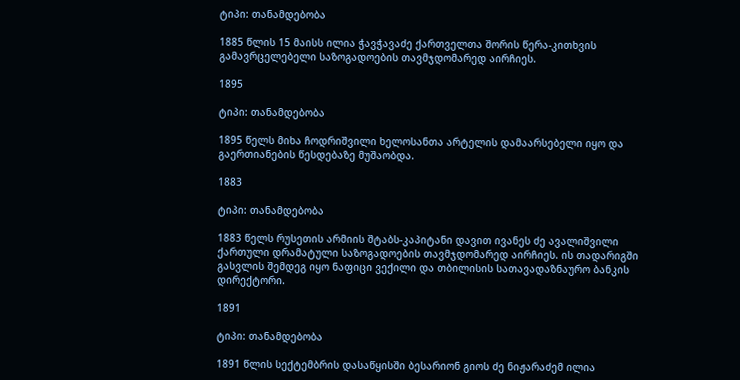ტიპი: თანამდებობა

1885 წლის 15 მაისს ილია ჭავჭავაძე ქართველთა შორის წერა-კითხვის გამავრცელებელი საზოგადოების თავმჯდომარედ აირჩიეს.

1895

ტიპი: თანამდებობა

1895 წელს მიხა ჩოდრიშვილი ხელოსანთა არტელის დამაარსებელი იყო და გაერთიანების წესდებაზე მუშაობდა.

1883

ტიპი: თანამდებობა

1883 წელს რუსეთის არმიის შტაბს-კაპიტანი დავით ივანეს ძე ავალიშვილი ქართული დრამატული საზოგადოების თავმჯდომარედ აირჩიეს. ის თადარიგში გასვლის შემდეგ იყო ნაფიცი ვექილი და თბილისის სათავადაზნაურო ბანკის დირექტორი.

1891

ტიპი: თანამდებობა

1891 წლის სექტემბრის დასაწყისში ბესარიონ გიოს ძე ნიჟარაძემ ილია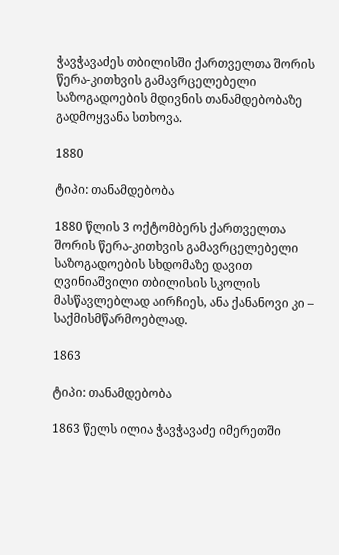ჭავჭავაძეს თბილისში ქართველთა შორის წერა-კითხვის გამავრცელებელი საზოგადოების მდივნის თანამდებობაზე გადმოყვანა სთხოვა.

1880

ტიპი: თანამდებობა

1880 წლის 3 ოქტომბერს ქართველთა შორის წერა-კითხვის გამავრცელებელი საზოგადოების სხდომაზე დავით ღვინიაშვილი თბილისის სკოლის მასწავლებლად აირჩიეს, ანა ქანანოვი კი – საქმისმწარმოებლად.

1863

ტიპი: თანამდებობა

1863 წელს ილია ჭავჭავაძე იმერეთში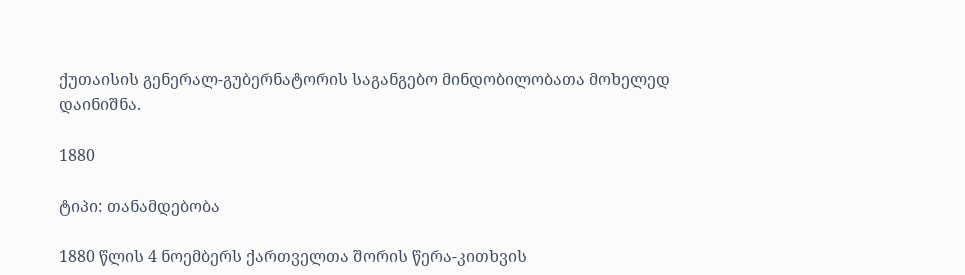ქუთაისის გენერალ-გუბერნატორის საგანგებო მინდობილობათა მოხელედ დაინიშნა.

1880

ტიპი: თანამდებობა

1880 წლის 4 ნოემბერს ქართველთა შორის წერა-კითხვის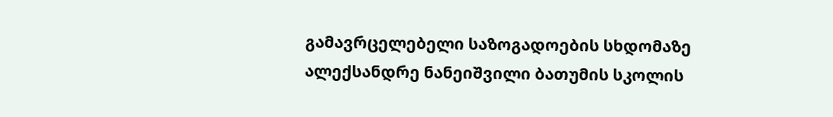გამავრცელებელი საზოგადოების სხდომაზე ალექსანდრე ნანეიშვილი ბათუმის სკოლის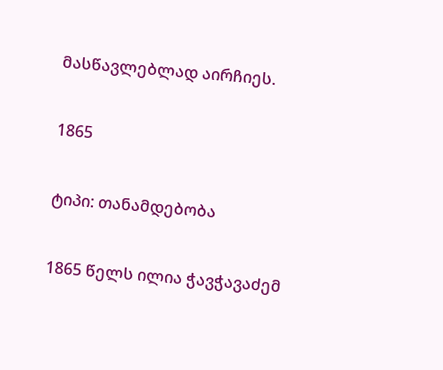მასწავლებლად აირჩიეს.

1865

ტიპი: თანამდებობა

1865 წელს ილია ჭავჭავაძემ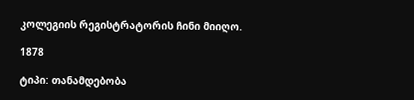კოლეგიის რეგისტრატორის ჩინი მიიღო.

1878

ტიპი: თანამდებობა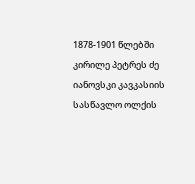1878-1901 წლებში კირილე პეტრეს ძე იანოვსკი კავკასიის სასწავლო ოლქის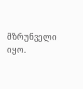მზრუნველი იყო.